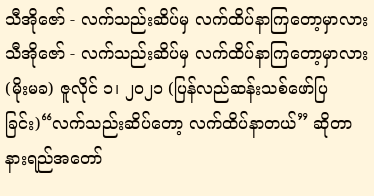သီအိုဇော် - လက်သည်းဆိပ်မှ လက်ထိပ်နာကြတော့မှာလား
သီအိုဇော် - လက်သည်းဆိပ်မှ လက်ထိပ်နာကြတော့မှာလား
(မိုးမခ) ဇူလိုင် ၁၊ ၂၀၂၁ (ပြန်လည်ဆန်းသစ်ဖော်ပြခြင်း)“လက်သည်းဆိပ်တော့ လက်ထိပ်နာတယ်” ဆိုတာ နားရည်အတော်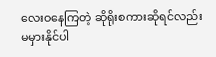လေးဝနေကြတဲ့ ဆိုရိုးစကားဆိုရင်လည်း မမှားနိုင်ပါ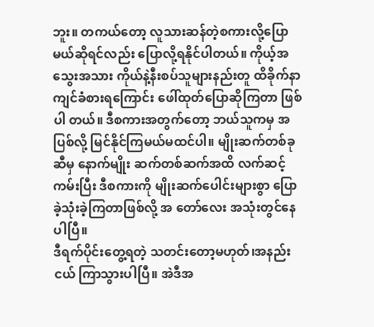ဘူး။ တကယ်တော့ လူသားဆန်တဲ့စကားလို့ပြောမယ်ဆိုရင်လည်း ပြောလို့ရနိုင်ပါတယ်။ ကိုယ့်အ သွေးအသား ကိုယ်နဲ့နီးစပ်သူများနည်းတူ ထိခိုက်နာကျင်ခံစားရကြောင်း ဖေါ်ထုတ်ပြောဆိုကြတာ ဖြစ်ပါ တယ်။ ဒီစကားအတွက်တော့ ဘယ်သူကမှ အပြစ်လို့ မြင်နိုင်ကြမယ်မထင်ပါ။ မျိုးဆက်တစ်ခုဆီမှ နောက်မျိုး ဆက်တစ်ဆက်အထိ လက်ဆင့်ကမ်းပြီး ဒီစကားကို မျိုးဆက်ပေါင်းများစွာ ပြောခဲ့သုံးခဲ့ကြတာဖြစ်လို့ အ တော်လေး အသုံးတွင်နေပါပြီ။
ဒီရက်ပိုင်းတွေ့ရတဲ့ သတင်းတော့မဟုတ်၊အနည်းငယ် ကြာသွားပါပြီ။ အဲဒီအ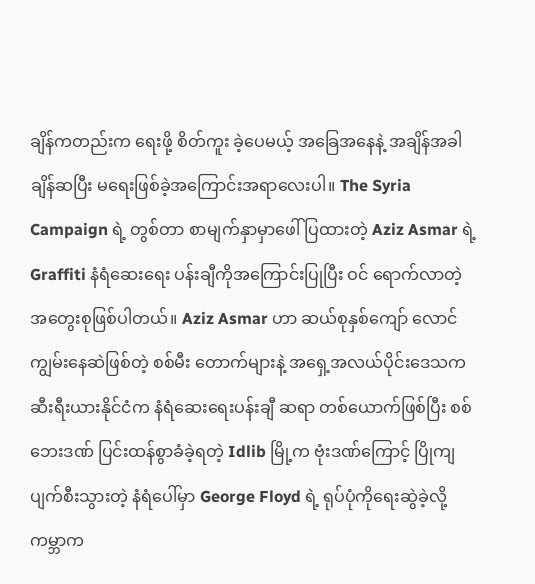ချိန်ကတည်းက ရေးဖို့ စိတ်ကူး ခဲ့ပေမယ့် အခြေအနေနဲ့ အချိန်အခါ ချိန်ဆပြီး မရေးဖြစ်ခဲ့အကြောင်းအရာလေးပါ။ The Syria Campaign ရဲ့ တွစ်တာ စာမျက်နှာမှာဖေါ်ပြထားတဲ့ Aziz Asmar ရဲ့ Graffiti နံရံဆေးရေး ပန်းချီကိုအကြောင်းပြုပြီး ဝင် ရောက်လာတဲ့ အတွေးစုဖြစ်ပါတယ်။ Aziz Asmar ဟာ ဆယ်စုနှစ်ကျော် လောင်ကျွမ်းနေဆဲဖြစ်တဲ့ စစ်မီး တောက်များနဲ့ အရှေ့အလယ်ပိုင်းဒေသက ဆီးရီးယားနိုင်ငံက နံရံဆေးရေးပန်းချီ ဆရာ တစ်ယောက်ဖြစ်ပြီး စစ်ဘေးဒဏ် ပြင်းထန်စွာခံခဲ့ရတဲ့ Idlib မြို့က ဗုံးဒဏ်ကြောင့် ပြိုကျပျက်စီးသွားတဲ့ နံရံပေါ်မှာ George Floyd ရဲ့ ရုပ်ပုံကိုရေးဆွဲခဲ့လို့ ကမ္ဘာက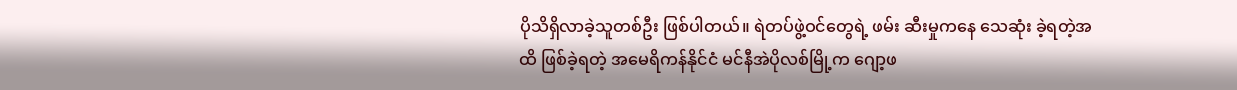ပိုသိရှိလာခဲ့သူတစ်ဦး ဖြစ်ပါတယ်။ ရဲတပ်ဖွဲ့ဝင်တွေရဲ့ ဖမ်း ဆီးမှုကနေ သေဆုံး ခဲ့ရတဲ့အထိ ဖြစ်ခဲ့ရတဲ့ အမေရိကန်နိုင်ငံ မင်နီအဲပိုလစ်မြို့က ဂျော့ဖ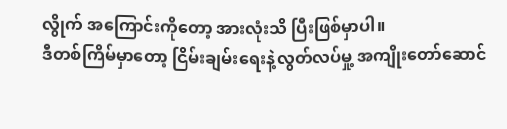လွိုက် အကြောင်းကိုတော့ အားလုံးသိ ပြီးဖြစ်မှာပါ။
ဒီတစ်ကြိမ်မှာတော့ ငြိမ်းချမ်းရေးနဲ့လွတ်လပ်မှု့ အကျိုးတော်ဆောင်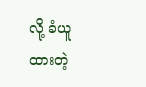လို့ ခံယူထားတဲ့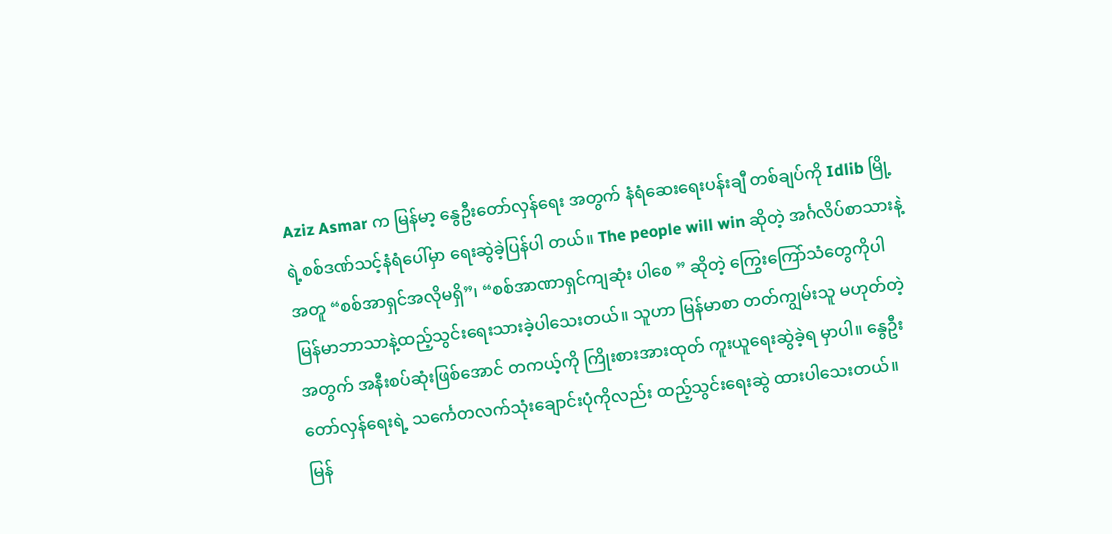Aziz Asmar က မြန်မာ့ နွေဦးတော်လှန်ရေး အတွက် နံရံဆေးရေးပန်းချီ တစ်ချပ်ကို Idlib မြို့ရဲ့စစ်ဒဏ်သင့်နံရံပေါ်မှာ ရေးဆွဲခဲ့ပြန်ပါ တယ်။ The people will win ဆိုတဲ့ အင်္ဂလိပ်စာသားနဲ့အတူ “စစ်အာရှင်အလိုမရှိ”၊ “စစ်အာဏာရှင်ကျဆုံး ပါစေ ” ဆိုတဲ့ ကြွေးကြော်သံတွေကိုပါ မြန်မာဘာသာနဲ့ထည့်သွင်းရေးသားခဲ့ပါသေးတယ်။ သူဟာ မြန်မာစာ တတ်ကျွမ်းသူ မဟုတ်တဲ့အတွက် အနီးစပ်ဆုံးဖြစ်အောင် တကယ့်ကို ကြိုးစားအားထုတ် ကူးယူရေးဆွဲခဲ့ရ မှာပါ။ နွေဦးတော်လှန်ရေးရဲ့ သင်္ကေတလက်သုံးချောင်းပုံကိုလည်း ထည့်သွင်းရေးဆွဲ ထားပါသေးတယ်။
မြန်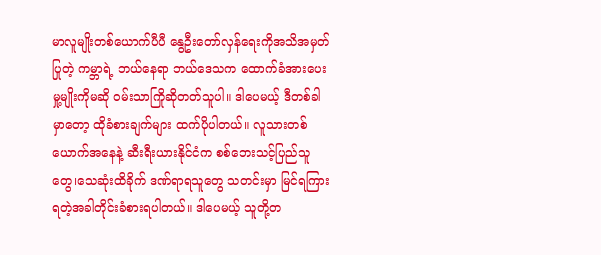မာလူမျိုးတစ်ယောက်ပီပီ နွေဦးတော်လှန်ရေးကိုအသိအမှတ်ပြုတဲ့ ကမ္ဘာရဲ့ ဘယ်နေရာ ဘယ်ဒေသက ထောက်ခံအားပေးမှု့မျိုးကိုမဆို ဝမ်းသာကြိုဆိုတတ်သူပါ။ ဒါပေမယ့် ဒီတစ်ခါမှာတော့ ထိုခံစားချက်များ ထက်ပိုပါတယ်။ လူသားတစ်ယောက်အနေနဲ့ ဆီးရီးယားနိုင်ငံက စစ်ဘေးသင့်ပြည်သူတွေ၊သေဆုံးထိခိုက် ဒဏ်ရာရသူတွေ သတင်းမှာ မြင်ရကြားရတဲ့အခါတိုင်းခံစားရပါတယ်။ ဒါပေမယ့် သူတို့တ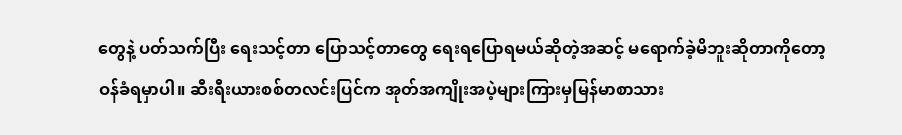တွေနဲ့ ပတ်သက်ပြီး ရေးသင့်တာ ပြောသင့်တာတွေ ရေးရပြောရမယ်ဆိုတဲ့အဆင့် မရောက်ခဲ့မိဘူးဆိုတာကိုတော့ ဝန်ခံရမှာပါ။ ဆီးရီးယားစစ်တလင်းပြင်က အုတ်အကျိုးအပဲ့များကြားမှမြန်မာစာသား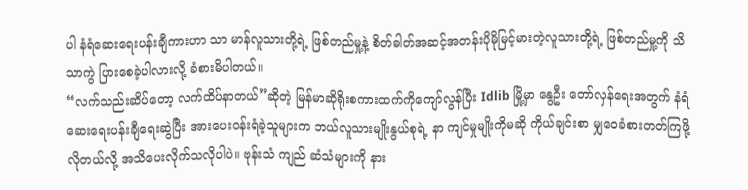ပါ နံရံဆေးရေးပန်းချီကားဟာ သာ မာန်လူသားတို့ရဲ့ ဖြစ်တည်မှု့နဲ့ စိတ်ဓါတ်အဆင့်အတန်းပိုမိုမြင့်မားတဲ့လူသားတို့ရဲ့ ဖြစ်တည်မှု့ကို သိသာကွဲ ပြားစေခဲ့ပါလားလို့ ခံစားမိပါတယ်။
“လက်သည်းဆိပ်တော့ လက်ထိပ်နာတယ်”ဆိုတဲ့ မြန်မာဆိုရိုးစကားထက်ကိုကျော်လွန်ပြီး Idlib မြို့မှာ နွေဦး တော်လှန်ရေးအတွက် နံရံဆေးရေးပန်းချီရေးဆွဲပြီး အားပေးဝန်းရံခဲ့သူများက ဘယ်လူသားမျိုးနွယ်စုရဲ့ နာ ကျင်မှုမျိုးကိုမဆို ကိုယ်ချင်းစာ မျှဝေခံစားတတ်ကြဖို့လိုတယ်လို့ အသိပေးလိုက်သလိုပါပဲ။ ဗုန်းသံ ကျည် ဆံသံများကို နား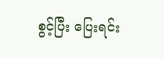စွင့်ပြီး ပြေးရင်း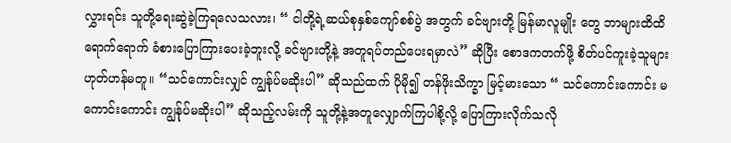လွှားရင်း သူတို့ရေးဆွဲခဲ့ကြရလေသလား၊ “ ငါတို့ရဲ့ဆယ်စုနှစ်ကျော်စစ်ပွဲ အတွက် ခင်ဗျားတို့ မြန်မာလူမျိုး တွေ ဘာများထိထိရောက်ရောက် ခံစားပြောကြားပေးခဲ့ဘူးလို့ ခင်ဗျားတို့နဲ့ အတူရပ်တည်ပေးရမှာလဲ” ဆိုပြီး စောဒကတက်ဖို့ စိတ်ပင်ကူးခဲ့သူများ ဟုတ်ဟန်မတူ။ “သင်ကောင်းလျှင် ကျွန်ုပ်မဆိုးပါ” ဆိုသည်ထက် ပိုမို၍ တန်ဖိုးသိက္ခာ မြင့်မားသော “ သင်ကောင်းကောင်း မကောင်းကောင်း ကျွန်ုပ်မဆိုးပါ” ဆိုသည့်လမ်းကို သူတို့နဲ့အတူလျှောက်ကြပါစို့လို့ ပြောကြားလိုက်သလို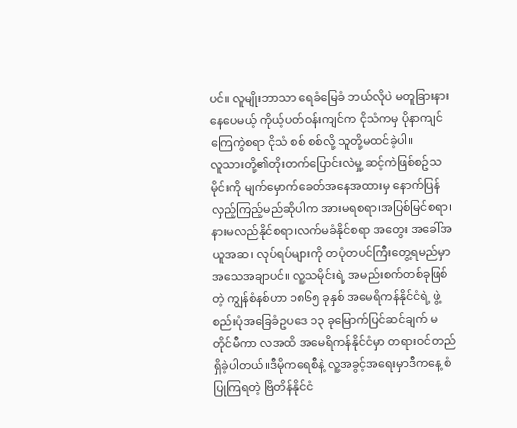ပင်။ လူမျိုးဘာသာ ရေခံမြေခံ ဘယ်လိုပဲ မတူခြားနားနေပေမယ့် ကိုယ့်ပတ်ဝန်းကျင်က ငိုသံကမှ ပိုနာကျင်ကြေကွဲစရာ ငိုသံ စစ် စစ်လို့ သူတို့မထင်ခဲ့ပါ။
လူသားတို့၏တိုးတက်ပြောင်းလဲမှု့ ဆင့်ကဲဖြစ်စဥ်သမိုင်းကို မျက်မှောက်ခေတ်အနေအထားမှ နောက်ပြန် လှည့်ကြည့်မည်ဆိုပါက အားမရစရာ၊အပြစ်မြင်စရာ၊နားမလည်နိုင်စရာ၊လက်မခံနိုင်စရာ အတွေး အခေါ်အ ယူအဆ၊ လုပ်ရပ်များကို တပုံတပင်ကြီးတွေ့ရမည်မှာ အသေအချာပင်။ လူ့သမိုင်းရဲ့ အမည်းစက်တစ်ခုဖြစ်တဲ့ ကျွန်စံနစ်ဟာ ၁၈၆၅ ခုနှစ် အမေရိကန်နိုင်ငံရဲ့ ဖွဲ့စည်းပုံအခြေခံဥပဒေ ၁၃ ခုမြောက်ပြင်ဆင်ချက် မတိုင်မီကာ လအထိ အမေရိကန်နိုင်ငံမှာ တရားဝင်တည်ရှိခဲ့ပါတယ်။ဒီမိုကရေစီနဲ့ လူ့အခွင့်အရေးမှာဒီကနေ့ စံပြုကြရတဲ့ ဗြိတိန်နိုင်ငံ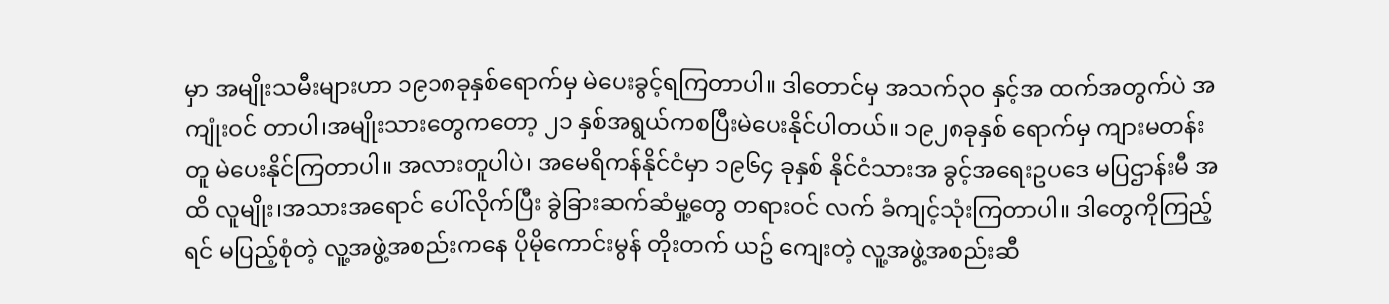မှာ အမျိုးသမီးများဟာ ၁၉၁၈ခုနှစ်ရောက်မှ မဲပေးခွင့်ရကြတာပါ။ ဒါတောင်မှ အသက်၃၀ နှင့်အ ထက်အတွက်ပဲ အကျုံးဝင် တာပါ၊အမျိုးသားတွေကတော့ ၂၁ နှစ်အရွယ်ကစပြီးမဲပေးနိုင်ပါတယ်။ ၁၉၂၈ခုနှစ် ရောက်မှ ကျားမတန်းတူ မဲပေးနိုင်ကြတာပါ။ အလားတူပါပဲ၊ အမေရိကန်နိုင်ငံမှာ ၁၉၆၄ ခုနှစ် နိုင်ငံသားအ ခွင့်အရေးဥပဒေ မပြဌာန်းမီ အထိ လူမျိုး၊အသားအရောင် ပေါ်လိုက်ပြီး ခွဲခြားဆက်ဆံမှု့တွေ တရားဝင် လက် ခံကျင့်သုံးကြတာပါ။ ဒါတွေကိုကြည့်ရင် မပြည့်စုံတဲ့ လူ့အဖွဲ့အစည်းကနေ ပိုမိုကောင်းမွန် တိုးတက် ယဥ် ကျေးတဲ့ လူ့အဖွဲ့အစည်းဆီ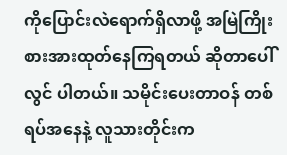ကိုပြောင်းလဲရောက်ရှိလာဖို့ အမြဲကြိုးစားအားထုတ်နေကြရတယ် ဆိုတာပေါ်လွင် ပါတယ်။ သမိုင်းပေးတာဝန် တစ်ရပ်အနေနဲ့ လူသားတိုင်းက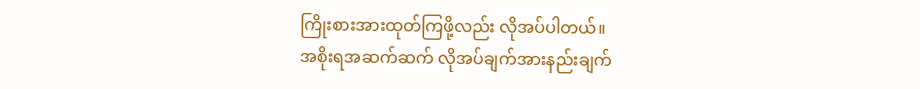ကြိုးစားအားထုတ်ကြဖို့လည်း လိုအပ်ပါတယ်။
အစိုးရအဆက်ဆက် လိုအပ်ချက်အားနည်းချက်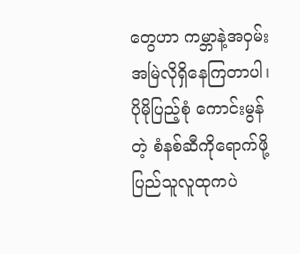တွေဟာ ကမ္ဘာနဲ့အဝှမ်း အမြဲလိုရှိနေကြတာပါ၊ ပိုမိုပြည့်စုံ ကောင်းမွန်တဲ့ စံနစ်ဆီကိုရောက်ဖို့ ပြည်သူလူထုကပဲ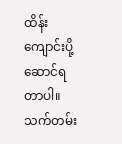ထိန်းကျောင်းပို့ဆောင်ရ တာပါ။ သက်တမ်း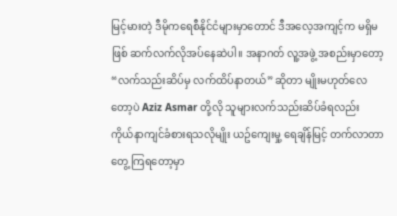မြင့်မားတဲ့ ဒီမိုကရေစီနိုင်ငံများမှာတောင် ဒီအလေ့အကျင့်က မရှိမဖြစ် ဆက်လက်လိုအပ်နေဆဲပါ။ အနာဂတ် လူ့အဖွဲ့ အစည်းမှာတော့ “လက်သည်းဆိပ်မှ လက်ထိပ်နာတယ်” ဆိုတာ မျိုးမဟုတ်လေတော့ပဲ Aziz Asmar တို့လို သူများလက်သည်းဆိပ်ခံရလည်း ကိုယ်နာကျင်ခံစားရသလိုမျိုး ယဥ်ကျေးမှု့ ရေချိန်မြင့် တက်လာတာ တွေ့ ကြရတော့မှာ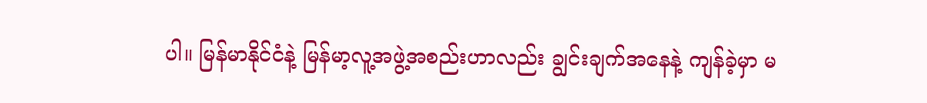ပါ။ မြန်မာနိုင်ငံနဲ့ မြန်မာ့လူ့အဖွဲ့အစည်းဟာလည်း ချွင်းချက်အနေနဲ့ ကျန်ခဲ့မှာ မ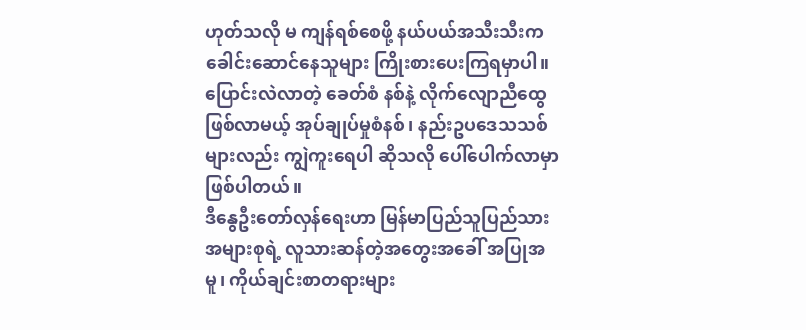ဟုတ်သလို မ ကျန်ရစ်စေဖို့ နယ်ပယ်အသီးသီးက ခေါင်းဆောင်နေသူများ ကြိုးစားပေးကြရမှာပါ။ ပြောင်းလဲလာတဲ့ ခေတ်စံ နစ်နဲ့ လိုက်လျောညီထွေဖြစ်လာမယ့် အုပ်ချုပ်မှုစံနစ်၊ နည်းဥပဒေသသစ်များလည်း ကျွဲကူးရေပါ ဆိုသလို ပေါ်ပေါက်လာမှာဖြစ်ပါတယ်။
ဒီနွေဦးတော်လှန်ရေးဟာ မြန်မာပြည်သူပြည်သား အများစုရဲ့ လူသားဆန်တဲ့အတွေးအခေါ် အပြုအမူ၊ ကိုယ်ချင်းစာတရားများ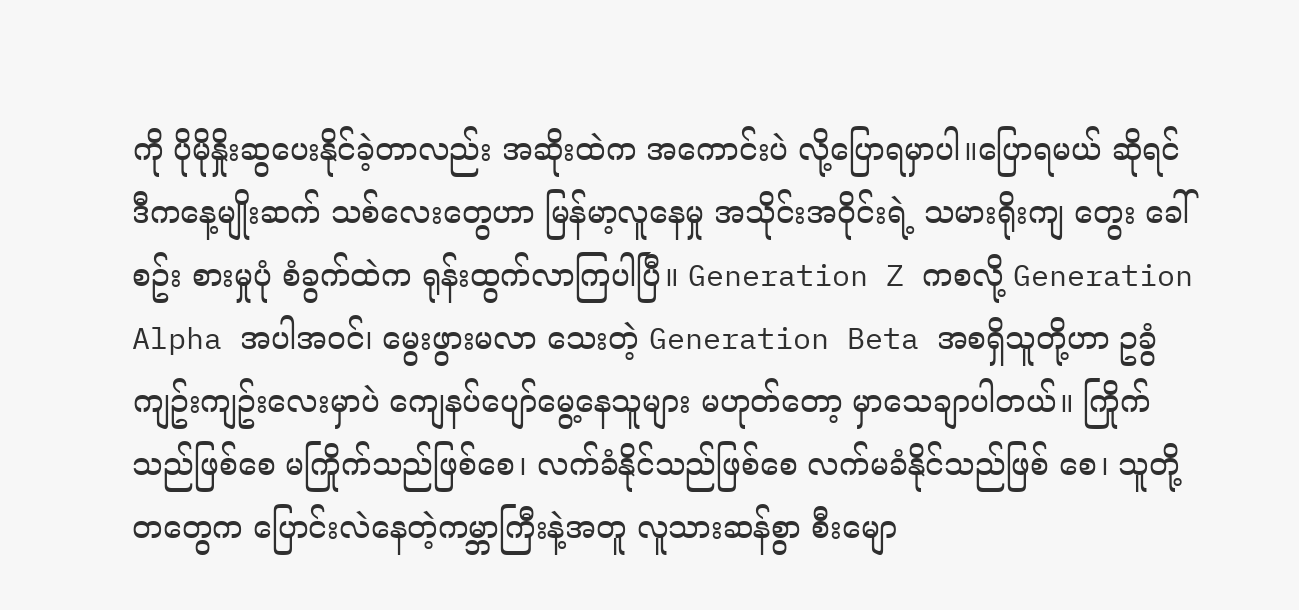ကို ပိုမိုနှိုးဆွပေးနိုင်ခဲ့တာလည်း အဆိုးထဲက အကောင်းပဲ လို့ပြောရမှာပါ။ပြောရမယ် ဆိုရင် ဒီကနေ့မျိုးဆက် သစ်လေးတွေဟာ မြန်မာ့လူနေမှု အသိုင်းအဝိုင်းရဲ့ သမားရိုးကျ တွေး ခေါ်စဥ်း စားမှုပုံ စံခွက်ထဲက ရုန်းထွက်လာကြပါပြီ။ Generation Z ကစလို့ Generation Alpha အပါအဝင်၊ မွေးဖွားမလာ သေးတဲ့ Generation Beta အစရှိသူတို့ဟာ ဥခွံကျဥ်းကျဥ်းလေးမှာပဲ ကျေနပ်ပျော်မွေ့နေသူများ မဟုတ်တော့ မှာသေချာပါတယ်။ ကြိုက်သည်ဖြစ်စေ မကြိုက်သည်ဖြစ်စေ၊ လက်ခံနိုင်သည်ဖြစ်စေ လက်မခံနိုင်သည်ဖြစ် စေ၊ သူတို့တတွေက ပြောင်းလဲနေတဲ့ကမ္ဘာကြီးနဲ့အတူ လူသားဆန်စွာ စီးမျော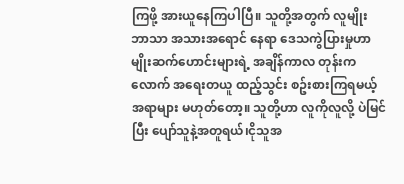ကြဖို့ အားယူနေကြပါပြီ။ သူတို့အတွက် လူမျိုး ဘာသာ အသားအရောင် နေရာ ဒေသကွဲပြားမှုဟာ မျိုးဆက်ဟောင်းများရဲ့ အချိန်ကာလ တုန်းကလောက် အရေးတယူ ထည့်သွင်း စဥ်းစားကြရမယ့် အရာများ မဟုတ်တော့။ သူတို့ဟာ လူကိုလူလို့ ပဲမြင်ပြီး ပျော်သူနဲ့အတူရယ်၊ငိုသူအ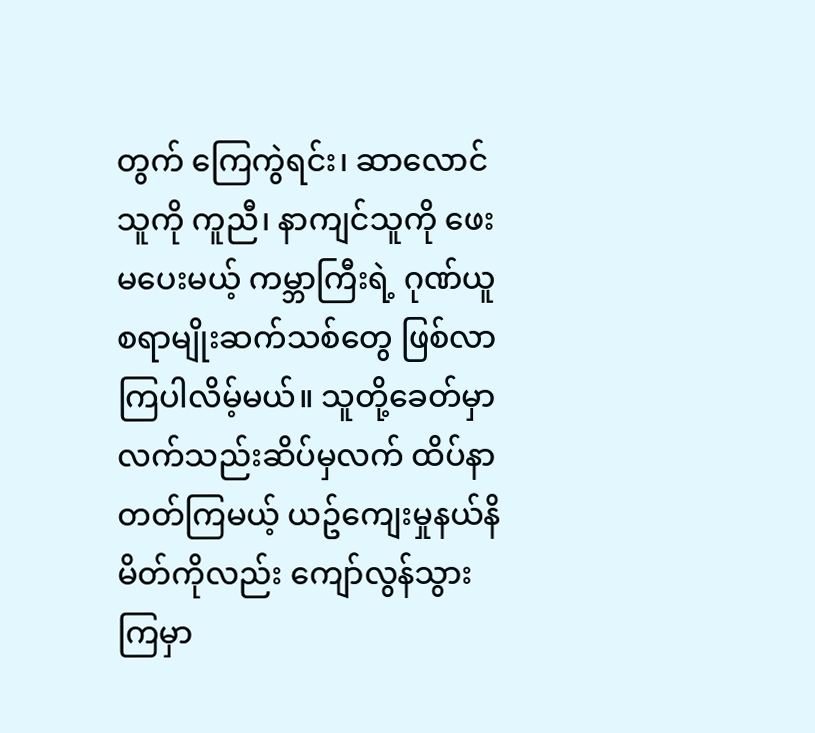တွက် ကြေကွဲရင်း၊ ဆာလောင်သူကို ကူညီ၊ နာကျင်သူကို ဖေးမပေးမယ့် ကမ္ဘာကြီးရဲ့ ဂုဏ်ယူစရာမျိုးဆက်သစ်တွေ ဖြစ်လာကြပါလိမ့်မယ်။ သူတို့ခေတ်မှာ လက်သည်းဆိပ်မှလက် ထိပ်နာတတ်ကြမယ့် ယဥ်ကျေးမှုနယ်နိမိတ်ကိုလည်း ကျော်လွန်သွားကြမှာ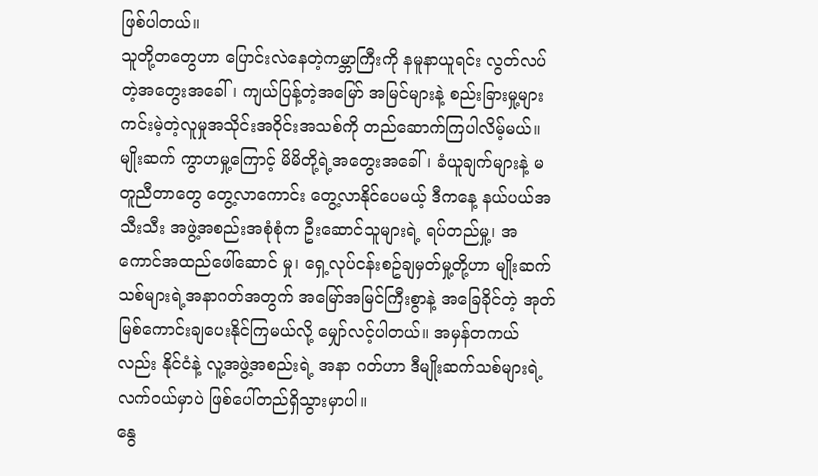ဖြစ်ပါတယ်။
သူတို့တတွေဟာ ပြောင်းလဲနေတဲ့ကမ္ဘာကြီးကို နမူနာယူရင်း လွတ်လပ်တဲ့အတွေးအခေါ်၊ ကျယ်ပြန့်တဲ့အမြော် အမြင်များနဲ့ စည်းခြားမှု့များ ကင်းမဲ့တဲ့လူမှုအသိုင်းအဝိုင်းအသစ်ကို တည်ဆောက်ကြပါလိမ့်မယ်။ မျိုးဆက် ကွာဟမှု့ကြောင့် မိမိတို့ရဲ့အတွေးအခေါ်၊ ခံယူချက်များနဲ့ မတူညီတာတွေ တွေ့လာကောင်း တွေ့လာနိုင်ပေမယ့် ဒီကနေ့ နယ်ပယ်အသီးသီး အဖွဲ့အစည်းအစုံစုံက ဦးဆောင်သူများရဲ့ ရပ်တည်မှု့၊ အကောင်အထည်ဖေါ်ဆောင် မှု၊ ရှေ့လုပ်ငန်းစဥ်ချမှတ်မှု့တို့ဟာ မျိုးဆက်သစ်များရဲ့အနာဂတ်အတွက် အမြော်အမြင်ကြီးစွာနဲ့ အခြေခိုင်တဲ့ အုတ်မြစ်ကောင်းချပေးနိုင်ကြမယ်လို့ မျှော်လင့်ပါတယ်။ အမှန်တကယ်လည်း နိုင်ငံနဲ့ လူ့အဖွဲ့အစည်းရဲ့ အနာ ဂတ်ဟာ ဒီမျိုးဆက်သစ်များရဲ့ လက်ဝယ်မှာပဲ ဖြစ်ပေါ်တည်ရှိသွားမှာပါ။
နွေ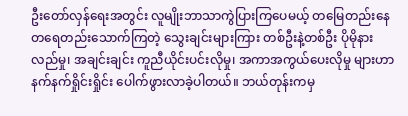ဦးတော်လှန်ရေးအတွင်း လူမျိုးဘာသာကွဲပြားကြပေမယ့် တမြေတည်းနေ တရေတည်းသောက်ကြတဲ့ သွေးချင်းများကြား တစ်ဦးနဲ့တစ်ဦး ပိုမိုနားလည်မှု၊ အချင်းချင်း ကူညီယိုင်းပင်းလိုမှု၊ အကာအကွယ်ပေးလိုမှု များဟာ နက်နက်ရှိုင်းရှိုင်း ပေါက်ဖွားလာခဲ့ပါတယ်။ ဘယ်တုန်းကမှ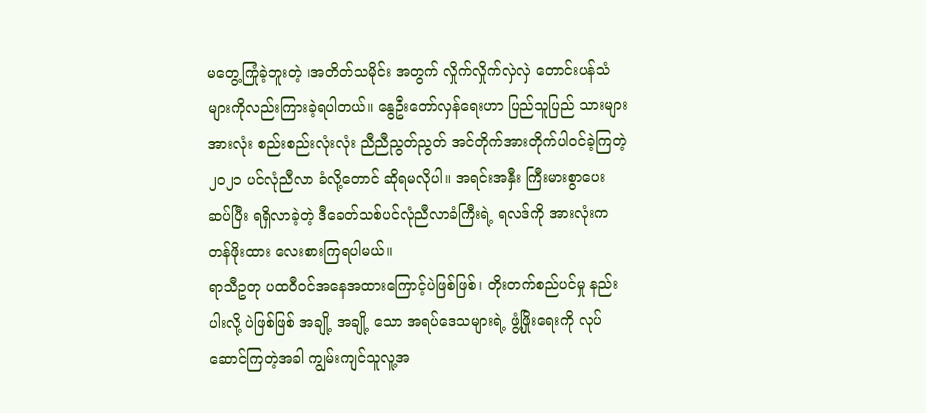မတွေ့ကြုံခဲ့ဘူးတဲ့ ၊အတိတ်သမိုင်း အတွက် လှိုက်လှိုက်လှဲလှဲ တောင်းပန်သံများကိုလည်းကြားခဲ့ရပါတယ်။ နွေဦးတော်လှန်ရေးဟာ ပြည်သူပြည် သားများအားလုံး စည်းစည်းလုံးလုံး ညီညီညွတ်ညွတ် အင်တိုက်အားတိုက်ပါဝင်ခဲ့ကြတဲ့ ၂၀၂၁ ပင်လုံညီလာ ခံလို့တောင် ဆိုရမလိုပါ။ အရင်းအနှီး ကြီးမားစွာပေးဆပ်ပြီး ရရှိလာခဲ့တဲ့ ဒီခေတ်သစ်ပင်လုံညီလာခံကြီးရဲ့ ရလဒ်ကို အားလုံးက တန်ဖိုးထား လေးစားကြရပါမယ်။
ရာသီဥတု ပထဝီဝင်အနေအထားကြောင့်ပဲဖြစ်ဖြစ်၊ တိုးတက်စည်ပင်မှု နည်းပါးလို့ ပဲဖြစ်ဖြစ် အချို့ အချို့ သော အရပ်ဒေသများရဲ့ ဖွံ့ဖြိုးရေးကို လုပ်ဆောင်ကြတဲ့အခါ ကျွမ်းကျင်သူလူ့အ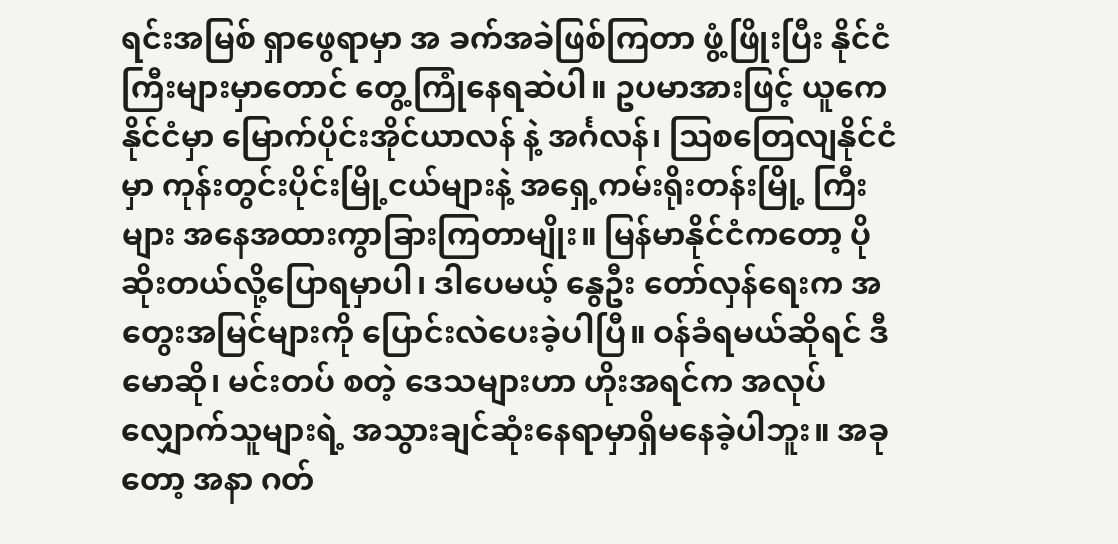ရင်းအမြစ် ရှာဖွေရာမှာ အ ခက်အခဲဖြစ်ကြတာ ဖွံ့ဖြိုးပြီး နိုင်ငံကြီးများမှာတောင် တွေ့ကြုံနေရဆဲပါ။ ဥပမာအားဖြင့် ယူကေနိုင်ငံမှာ မြောက်ပိုင်းအိုင်ယာလန် နဲ့ အင်္ဂလန်၊ ဩစတြေလျနိုင်ငံမှာ ကုန်းတွင်းပိုင်းမြို့ငယ်များနဲ့ အရှေ့ကမ်းရိုးတန်းမြို့ ကြီးများ အနေအထားကွာခြားကြတာမျိုး။ မြန်မာနိုင်ငံကတော့ ပိုဆိုးတယ်လို့ပြောရမှာပါ၊ ဒါပေမယ့် နွေဦး တော်လှန်ရေးက အတွေးအမြင်များကို ပြောင်းလဲပေးခဲ့ပါပြီ။ ဝန်ခံရမယ်ဆိုရင် ဒီမောဆို၊ မင်းတပ် စတဲ့ ဒေသများဟာ ဟိုးအရင်က အလုပ်လျှောက်သူများရဲ့ အသွားချင်ဆုံးနေရာမှာရှိမနေခဲ့ပါဘူး။ အခုတော့ အနာ ဂတ်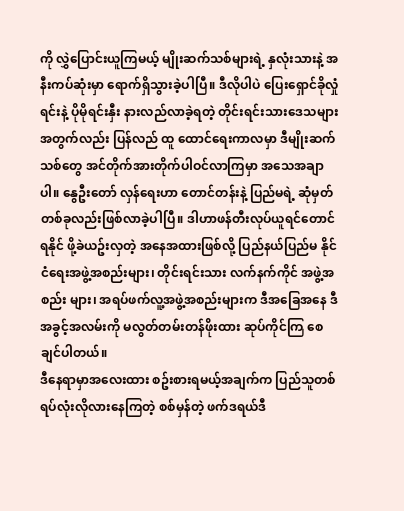ကို လွှဲပြောင်းယူကြမယ့် မျိုးဆက်သစ်များရဲ့ နှလုံးသားနဲ့ အနီးကပ်ဆုံးမှာ ရောက်ရှိသွားခဲ့ပါပြီ။ ဒီလိုပါပဲ ပြေးရှောင်ခိုလှုံရင်းနဲ့ ပိုမိုရင်းနှီး နားလည်လာခဲ့ရတဲ့ တိုင်းရင်းသားဒေသများအတွက်လည်း ပြန်လည် ထူ ထောင်ရေးကာလမှာ ဒီမျိုးဆက်သစ်တွေ အင်တိုက်အားတိုက်ပါဝင်လာကြမှာ အသေအချာပါ။ နွေဦးတော် လှန်ရေးဟာ တောင်တန်းနဲ့ ပြည်မရဲ့ ဆုံမှတ်တစ်ခုလည်းဖြစ်လာခဲ့ပါပြီ။ ဒါဟာဖန်တီးလုပ်ယူရင်တောင် ရနိုင် ဖို့ခဲယဥ်းလှတဲ့ အနေအထားဖြစ်လို့ ပြည်နယ်ပြည်မ နိုင်ငံရေးအဖွဲ့အစည်းများ၊ တိုင်းရင်းသား လက်နက်ကိုင် အဖွဲ့အစည်း များ၊ အရပ်ဖက်လူ့အဖွဲ့အစည်းများက ဒီအခြေအနေ ဒီအခွင့်အလမ်းကို မလွတ်တမ်းတန်ဖိုးထား ဆုပ်ကိုင်ကြ စေချင်ပါတယ်။
ဒီနေရာမှာအလေးထား စဥ်းစားရမယ့်အချက်က ပြည်သူတစ်ရပ်လုံးလိုလားနေကြတဲ့ စစ်မှန်တဲ့ ဖက်ဒရယ်ဒီ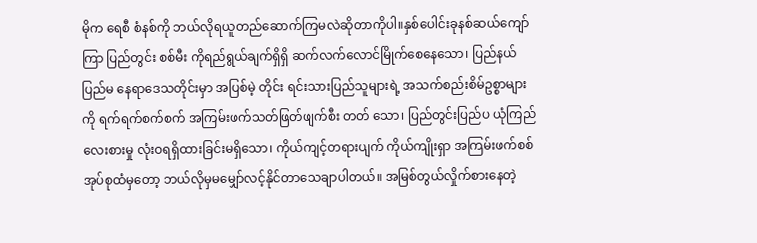မိုက ရေစီ စံနစ်ကို ဘယ်လိုရယူတည်ဆောက်ကြမလဲဆိုတာကိုပါ။နှစ်ပေါင်းခုနစ်ဆယ်ကျော်ကြာ ပြည်တွင်း စစ်မီး ကိုရည်ရွယ်ချက်ရှိရှိ ဆက်လက်လောင်မြိုက်စေနေသော၊ ပြည်နယ်ပြည်မ နေရာဒေသတိုင်းမှာ အပြစ်မဲ့ တိုင်း ရင်းသားပြည်သူများရဲ့ အသက်စည်းစိမ်ဥစ္စာများကို ရက်ရက်စက်စက် အကြမ်းဖက်သတ်ဖြတ်ဖျက်စီး တတ် သော၊ ပြည်တွင်းပြည်ပ ယုံကြည်လေးစားမှု လုံးဝရရှိထားခြင်းမရှိသော၊ ကိုယ်ကျင့်တရားပျက် ကိုယ်ကျိုးရှာ အကြမ်းဖက်စစ်အုပ်စုထံမှတော့ ဘယ်လိုမှမမျှော်လင့်နိုင်တာသေချာပါတယ်။ အမြစ်တွယ်လှိုက်စားနေတဲ့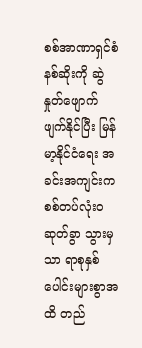စစ်အာဏာရှင်စံနစ်ဆိုးကို ဆွဲနှုတ်ဖျောက်ဖျက်နိုင်ပြီး မြန်မာ့နိုင်ငံရေး အခင်းအကျင်းက စစ်တပ်လုံးဝဆုတ်ခွာ သွားမှသာ ရာစုနှစ်ပေါင်းများစွာအထိ တည်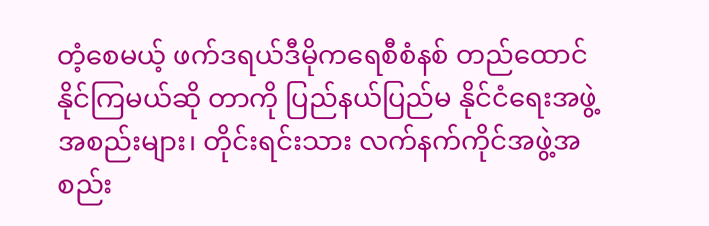တံ့စေမယ့် ဖက်ဒရယ်ဒီမိုကရေစီစံနစ် တည်ထောင် နိုင်ကြမယ်ဆို တာကို ပြည်နယ်ပြည်မ နိုင်ငံရေးအဖွဲ့အစည်းများ၊ တိုင်းရင်းသား လက်နက်ကိုင်အဖွဲ့အစည်း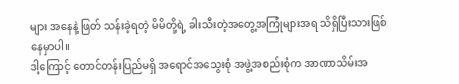များ အနေနဲ့ ဖြတ် သန်းခဲ့ရတဲ့ မိမိတို့ရဲ့ ခါးသီးတဲ့အတွေ့အကြုံများအရ သိရှိပြီးသားဖြစ်နေမှာပါ။
ဒါ့ကြောင့် တောင်တန်းပြည်မရှိ အရောင်အသွေးစုံ အဖွဲ့အစည်းစုံက အာဏာသိမ်းအ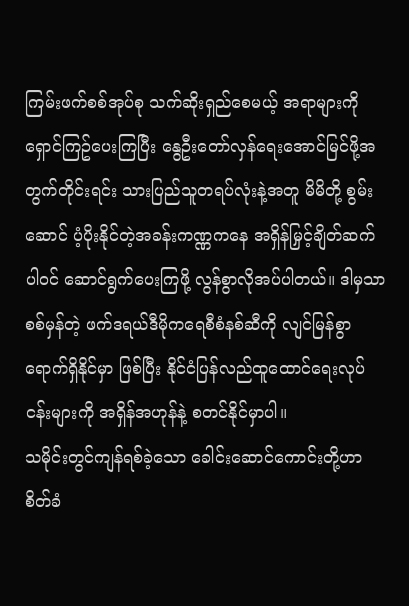ကြမ်းဖက်စစ်အုပ်စု သက်ဆိုးရှည်စေမယ့် အရာများကို ရှောင်ကြဥ်ပေးကြပြီး နွေဦးတော်လှန်ရေးအောင်မြင်ဖို့အတွက်တိုင်းရင်း သားပြည်သူတရပ်လုံးနဲ့အတူ မိမိတို့ စွမ်းဆောင် ပံ့ပိုးနိုင်တဲ့အခန်းကဏ္ဏကနေ အရှိန်မြှင့်ချိတ်ဆက် ပါဝင် ဆောင်ရွက်ပေးကြဖို့ လွန်စွာလိုအပ်ပါတယ်။ ဒါမှသာ စစ်မှန်တဲ့ ဖက်ဒရယ်ဒီမိုကရေစီစံနစ်ဆီကို လျင်မြန်စွာ ရောက်ရှိနိုင်မှာ ဖြစ်ပြီး နိုင်ငံပြန်လည်ထူထောင်ရေးလုပ်ငန်းများကို အရှိန်အဟုန်နဲ့ စတင်နိုင်မှာပါ။
သမိုင်းတွင်ကျန်ရစ်ခဲ့သော ခေါင်းဆောင်ကောင်းတို့ဟာ စိတ်ခံ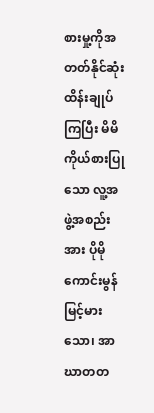စားမှု့ကိုအတတ်နိုင်ဆုံးထိန်းချုပ်ကြပြီး မိမိ ကိုယ်စားပြုသော လူ့အဖွဲ့အစည်းအား ပိုမိုကောင်းမွန်မြင့်မားသော၊ အာဃာတတ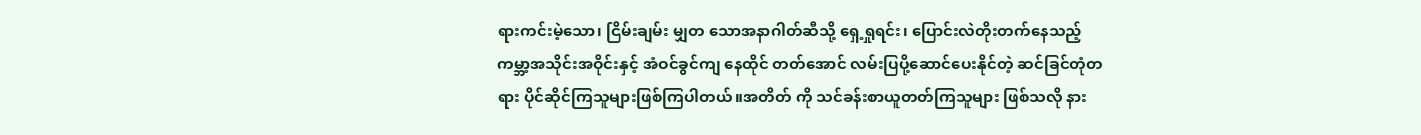ရားကင်းမဲ့သော၊ ငြိမ်းချမ်း မျှတ သောအနာဂါတ်ဆီသို့ ရှေ့ရှုရင်း၊ ပြောင်းလဲတိုးတက်နေသည့် ကမ္ဘာ့အသိုင်းအဝိုင်းနှင့် အံဝင်ခွင်ကျ နေထိုင် တတ်အောင် လမ်းပြပို့ဆောင်ပေးနိုင်တဲ့ ဆင်ခြင်တုံတရား ပိုင်ဆိုင်ကြသူများဖြစ်ကြပါတယ်။အတိတ် ကို သင်ခန်းစာယူတတ်ကြသူများ ဖြစ်သလို နား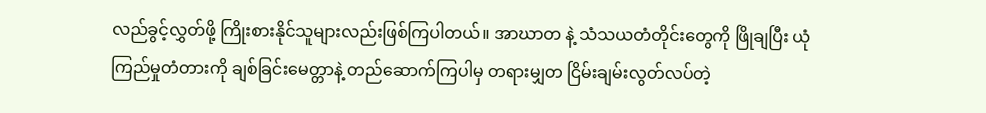လည်ခွင့်လွှတ်ဖို့ ကြိုးစားနိုင်သူများလည်းဖြစ်ကြပါတယ်။ အာဃာတ နဲ့ သံသယတံတိုင်းတွေကို ဖြိုချပြီး ယုံကြည်မှုတံတားကို ချစ်ခြင်းမေတ္တာနဲ့ တည်ဆောက်ကြပါမှ တရားမျှတ ငြိမ်းချမ်းလွတ်လပ်တဲ့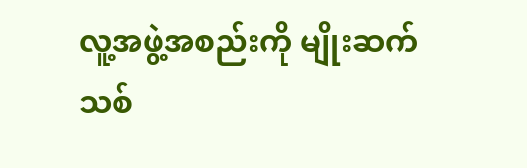လူ့အဖွဲ့အစည်းကို မျိုးဆက်သစ်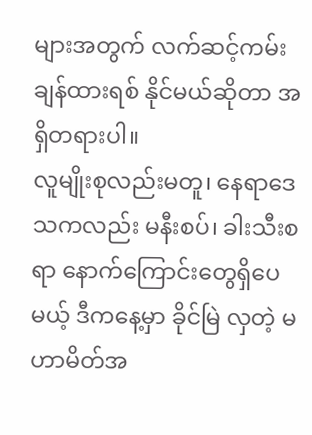များအတွက် လက်ဆင့်ကမ်း ချန်ထားရစ် နိုင်မယ်ဆိုတာ အရှိတရားပါ။
လူမျိုးစုလည်းမတူ၊ နေရာဒေသကလည်း မနီးစပ်၊ ခါးသီးစရာ နောက်ကြောင်းတွေရှိပေမယ့် ဒီကနေ့မှာ ခိုင်မြဲ လှတဲ့ မဟာမိတ်အ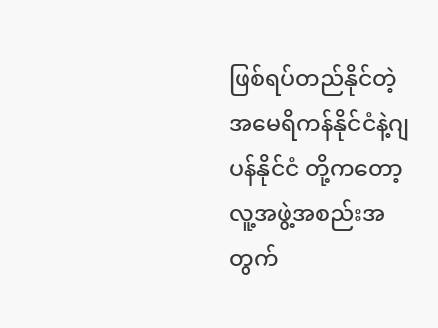ဖြစ်ရပ်တည်နိုင်တဲ့ အမေရိကန်နိုင်ငံနဲ့ဂျပန်နိုင်ငံ တို့ကတော့ လူ့အဖွဲ့အစည်းအတွက်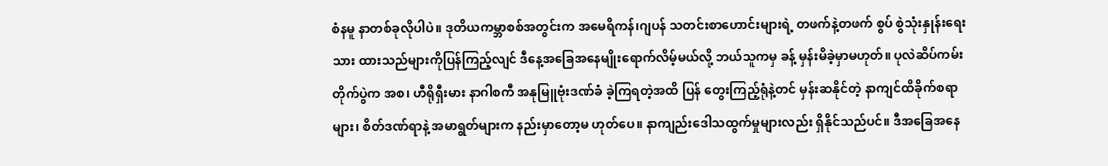စံနမူ နာတစ်ခုလိုပါပဲ။ ဒုတိယကမ္ဘာစစ်အတွင်းက အမေရိကန်၊ဂျပန် သတင်းစာဟောင်းများရဲ့ တဖက်နဲ့တဖက် စွပ် စွဲသုံးနှုန်းရေးသား ထားသည်များကိုပြန်ကြည့်လျင် ဒီနေ့အခြေအနေမျိုးရောက်လိမ့်မယ်လို့ ဘယ်သူကမှ ခန့် မှန်းမိခဲ့မှာမဟုတ်။ ပုလဲဆိပ်ကမ်းတိုက်ပွဲက အစ၊ ဟီရိုရှီးမား နာဂါစကီ အနုမြူဗုံးဒဏ်ခံ ခဲ့ကြရတဲ့အထိ ပြန် တွေးကြည့်ရုံနဲ့တင် မှန်းဆနိုင်တဲ့ နာကျင်ထိခိုက်စရာများ၊ စိတ်ဒဏ်ရာနဲ့ အမာရွတ်များက နည်းမှာတော့မ ဟုတ်ပေ။ နာကျည်းဒေါသထွက်မှုများလည်း ရှိနိုင်သည်ပင်။ ဒီအခြေအနေ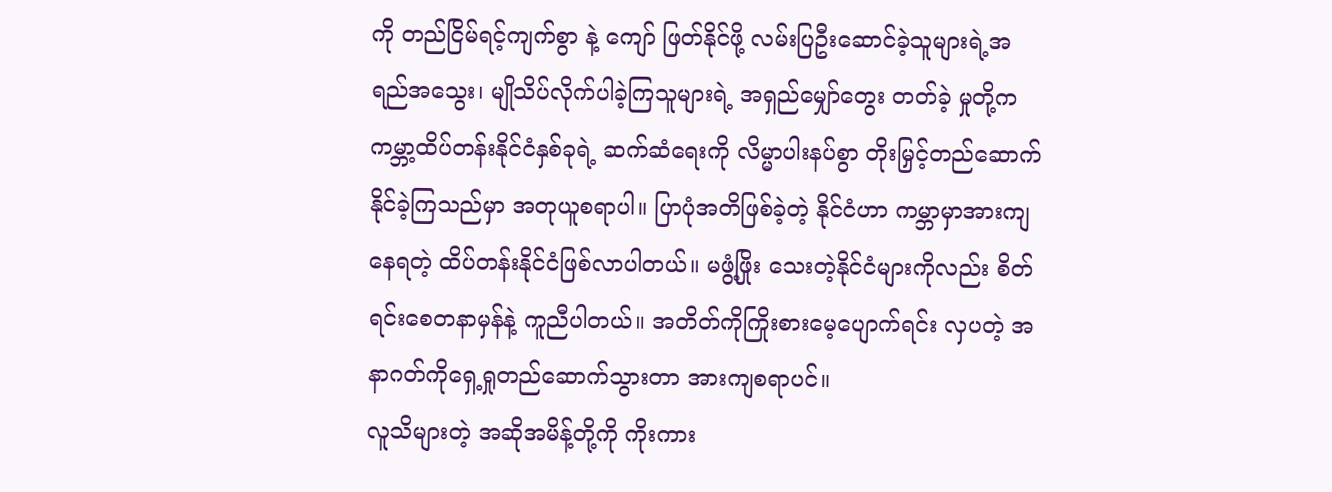ကို တည်ငြိမ်ရင့်ကျက်စွာ နဲ့ ကျော် ဖြတ်နိုင်ဖို့ လမ်းပြဦးဆောင်ခဲ့သူများရဲ့အရည်အသွေး၊ မျိုသိပ်လိုက်ပါခဲ့ကြသူများရဲ့ အရှည်မျှော်တွေး တတ်ခဲ့ မှုတို့က ကမ္ဘာ့ထိပ်တန်းနိုင်ငံနှစ်ခုရဲ့ ဆက်ဆံရေးကို လိမ္မာပါးနပ်စွာ တိုးမြှင့်တည်ဆောက်နိုင်ခဲ့ကြသည်မှာ အတုယူစရာပါ။ ပြာပုံအတိဖြစ်ခဲ့တဲ့ နိုင်ငံဟာ ကမ္ဘာမှာအားကျနေရတဲ့ ထိပ်တန်းနိုင်ငံဖြစ်လာပါတယ်။ မဖွံ့ဖြိုး သေးတဲ့နိုင်ငံများကိုလည်း စိတ်ရင်းစေတနာမှန်နဲ့ ကူညီပါတယ်။ အတိတ်ကိုကြိုးစားမေ့ပျောက်ရင်း လှပတဲ့ အနာဂတ်ကိုရှေ့ရှုတည်ဆောက်သွားတာ အားကျစရာပင်။
လူသိများတဲ့ အဆိုအမိန့်တို့ကို ကိုးကား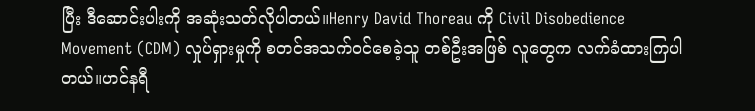ပြီး ဒီဆောင်းပါးကို အဆုံးသတ်လိုပါတယ်။Henry David Thoreau ကို Civil Disobedience Movement (CDM) လှုပ်ရှားမှုကို စတင်အသက်ဝင်စေခဲ့သူ တစ်ဦးအဖြစ် လူတွေက လက်ခံထားကြပါတယ်။ဟင်နရီ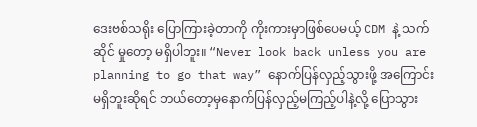ဒေးဗစ်သရိုး ပြောကြားခဲ့တာကို ကိုးကားမှာဖြစ်ပေမယ့် CDM နဲ့ သက်ဆိုင် မှုတော့ မရှိပါဘူး။ “Never look back unless you are planning to go that way” နောက်ပြန်လှည့်သွားဖို့ အကြောင်းမရှိဘူးဆိုရင် ဘယ်တော့မှနောက်ပြန်လှည့်မကြည့်ပါနဲ့လို့ ပြောသွား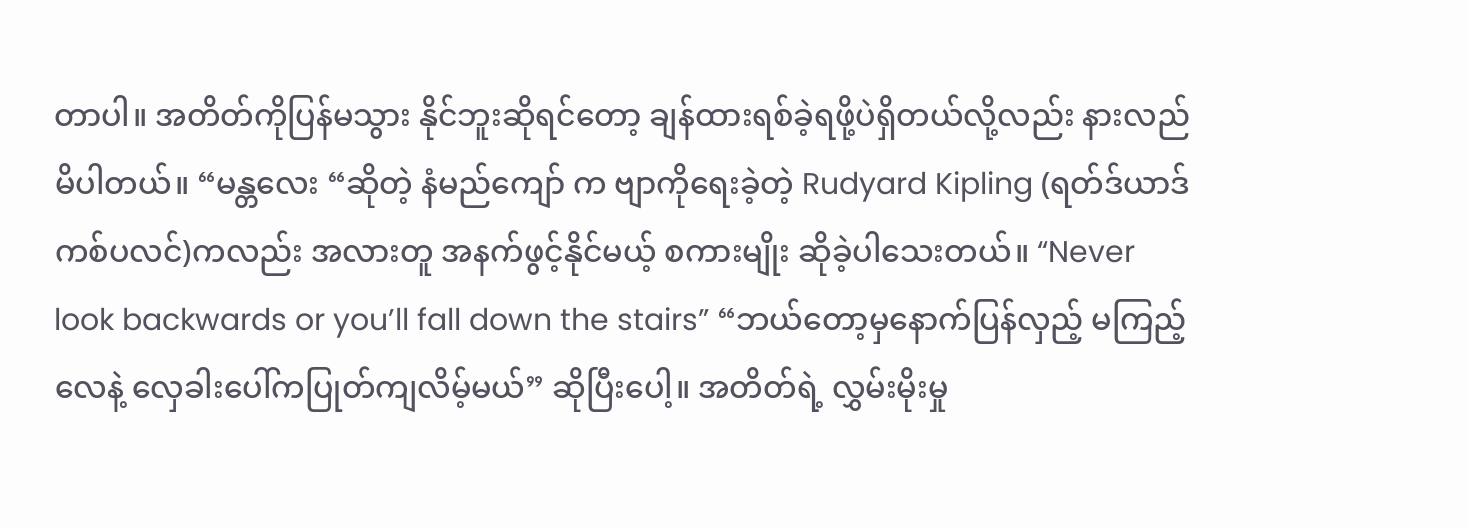တာပါ။ အတိတ်ကိုပြန်မသွား နိုင်ဘူးဆိုရင်တော့ ချန်ထားရစ်ခဲ့ရဖို့ပဲရှိတယ်လို့လည်း နားလည်မိပါတယ်။ “မန္တလေး “ဆိုတဲ့ နံမည်ကျော် က ဗျာကိုရေးခဲ့တဲ့ Rudyard Kipling (ရတ်ဒ်ယာဒ်ကစ်ပလင်)ကလည်း အလားတူ အနက်ဖွင့်နိုင်မယ့် စကားမျိုး ဆိုခဲ့ပါသေးတယ်။ “Never look backwards or you’ll fall down the stairs” “ဘယ်တော့မှနောက်ပြန်လှည့် မကြည့်လေနဲ့ လှေခါးပေါ်ကပြုတ်ကျလိမ့်မယ်” ဆိုပြီးပေါ့။ အတိတ်ရဲ့ လွှမ်းမိုးမှု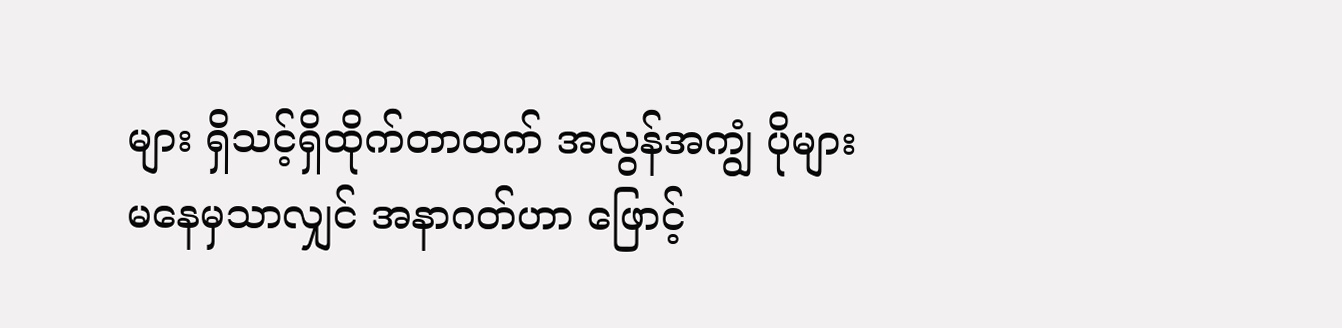များ ရှိသင့်ရှိထိုက်တာထက် အလွန်အကျွံ ပိုများ မနေမှသာလျှင် အနာဂတ်ဟာ ဖြောင့်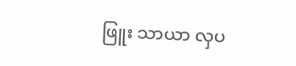ဖြူး သာယာ လှပ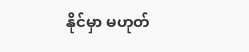နိုင်မှာ မဟုတ်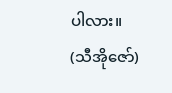ပါလား။
(သီအိုဇော်)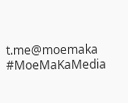t.me@moemaka
#MoeMaKaMedia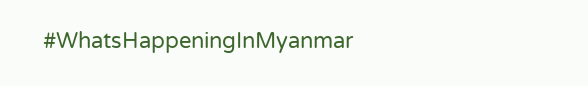#WhatsHappeningInMyanmar